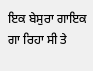ਇਕ ਬੇਸੁਰਾ ਗਾਇਕ ਗਾ ਰਿਹਾ ਸੀ ਤੇ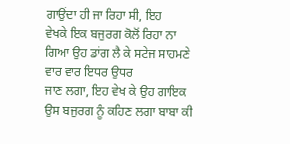ਗਾਉਂਦਾ ਹੀ ਜਾ ਰਿਹਾ ਸੀ, ਇਹ
ਵੇਖਕੇ ਇਕ ਬਜੁਰਗ ਕੋਲੋਂ ਰਿਹਾ ਨਾ ਗਿਆ ਉਹ ਡਾਂਗ ਲੈ ਕੇ ਸਟੇਜ ਸਾਹਮਣੇ ਵਾਰ ਵਾਰ ਇਧਰ ਉਧਰ
ਜਾਣ ਲਗਾ, ਇਹ ਵੇਖ ਕੇ ਉਹ ਗਾਇਕ ਉਸ ਬਜੁਰਗ ਨੂੰ ਕਹਿਣ ਲਗਾ ਬਾਬਾ ਕੀ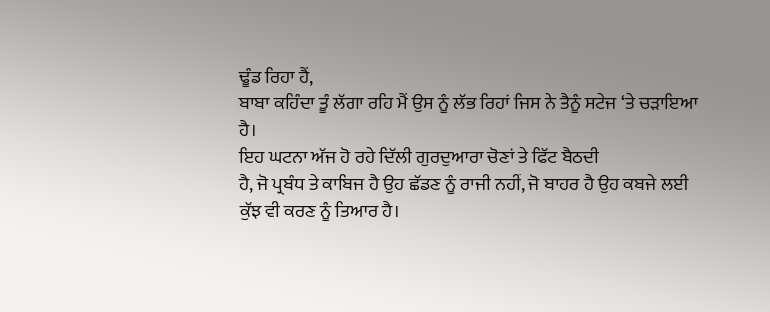ਢੂੰਡ ਰਿਹਾ ਹੈਂ,
ਬਾਬਾ ਕਹਿੰਦਾ ਤੂੰ ਲੱਗਾ ਰਹਿ ਮੈਂ ਉਸ ਨੂੰ ਲੱਭ ਰਿਹਾਂ ਜਿਸ ਨੇ ਤੈਨੂੰ ਸਟੇਜ ‘ਤੇ ਚੜਾਇਆ
ਹੈ।
ਇਹ ਘਟਨਾ ਅੱਜ ਹੋ ਰਹੇ ਦਿੱਲੀ ਗੁਰਦੁਆਰਾ ਚੋਣਾਂ ਤੇ ਫਿੱਟ ਬੈਠਦੀ
ਹੈ, ਜੋ ਪ੍ਰਬੰਧ ਤੇ ਕਾਬਿਜ ਹੈ ਉਹ ਛੱਡਣ ਨੂੰ ਰਾਜੀ ਨਹੀਂ, ਜੋ ਬਾਹਰ ਹੈ ਉਹ ਕਬਜੇ ਲਈ
ਕੁੱਝ ਵੀ ਕਰਣ ਨੂੰ ਤਿਆਰ ਹੈ।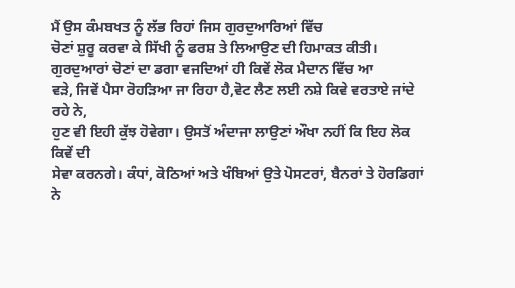ਮੈਂ ਉਸ ਕੰਮਬਖਤ ਨੂੰ ਲੱਭ ਰਿਹਾਂ ਜਿਸ ਗੁਰਦੁਆਰਿਆਂ ਵਿੱਚ
ਚੋਣਾਂ ਸ਼ੁਰੂ ਕਰਵਾ ਕੇ ਸਿੱਖੀ ਨੂੰ ਫਰਸ਼ ਤੇ ਲਿਆਉਣ ਦੀ ਹਿਮਾਕਤ ਕੀਤੀ।
ਗੁਰਦੁਆਰਾਂ ਚੋਣਾਂ ਦਾ ਡਗਾ ਵਜਦਿਆਂ ਹੀ ਕਿਵੇਂ ਲੋਕ ਮੈਦਾਨ ਵਿੱਚ ਆ
ਵੜੇ, ਜਿਵੇਂ ਪੈਸਾ ਰੋਹੜਿਆ ਜਾ ਰਿਹਾ ਹੈ,ਵੋਟ ਲੈਣ ਲਈ ਨਸ਼ੇ ਕਿਵੇ ਵਰਤਾਏ ਜਾਂਦੇ ਰਹੇ ਨੇ,
ਹੁਣ ਵੀ ਇਹੀ ਕੁੱਝ ਹੋਵੇਗਾ। ਉਸਤੋਂ ਅੰਦਾਜਾ ਲਾਉਣਾਂ ਔਖਾ ਨਹੀਂ ਕਿ ਇਹ ਲੋਕ ਕਿਵੇਂ ਦੀ
ਸੇਵਾ ਕਰਨਗੇ। ਕੰਧਾਂ, ਕੋਠਿਆਂ ਅਤੇ ਖੰਬਿਆਂ ਉਤੇ ਪੋਸਟਰਾਂ, ਬੈਨਰਾਂ ਤੇ ਹੋਰਡਿਗਾਂ ਨੇ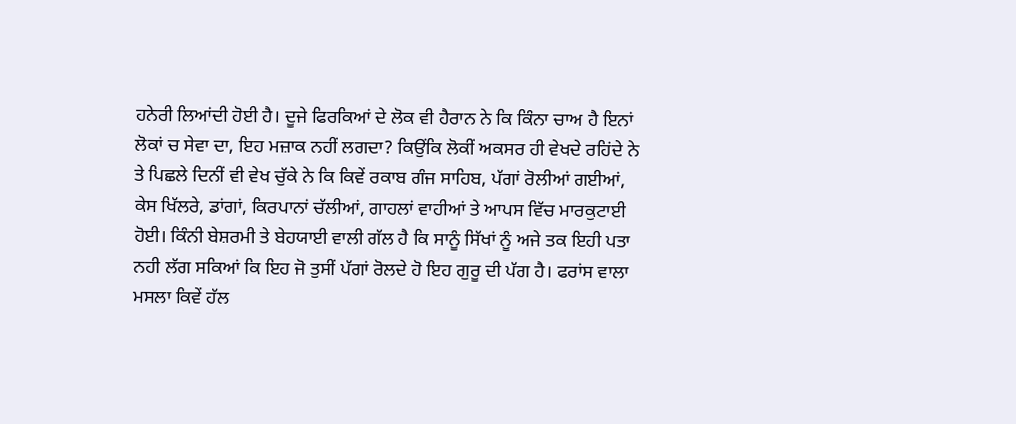ਹਨੇਰੀ ਲਿਆਂਦੀ ਹੋਈ ਹੈ। ਦੂਜੇ ਫਿਰਕਿਆਂ ਦੇ ਲੋਕ ਵੀ ਹੈਰਾਨ ਨੇ ਕਿ ਕਿੰਨਾ ਚਾਅ ਹੈ ਇਨਾਂ
ਲੋਕਾਂ ਚ ਸੇਵਾ ਦਾ, ਇਹ ਮਜ਼ਾਕ ਨਹੀਂ ਲਗਦਾ? ਕਿਉਂਕਿ ਲੋਕੀਂ ਅਕਸਰ ਹੀ ਵੇਖਦੇ ਰਹਿਂਦੇ ਨੇ
ਤੇ ਪਿਛਲੇ ਦਿਨੀਂ ਵੀ ਵੇਖ ਚੁੱਕੇ ਨੇ ਕਿ ਕਿਵੇਂ ਰਕਾਬ ਗੰਜ ਸਾਹਿਬ, ਪੱਗਾਂ ਰੋਲੀਆਂ ਗਈਆਂ,
ਕੇਸ ਖਿੱਲਰੇ, ਡਾਂਗਾਂ, ਕਿਰਪਾਨਾਂ ਚੱਲੀਆਂ, ਗਾਹਲਾਂ ਵਾਹੀਆਂ ਤੇ ਆਪਸ ਵਿੱਚ ਮਾਰਕੁਟਾਈ
ਹੋਈ। ਕਿੰਨੀ ਬੇਸ਼ਰਮੀ ਤੇ ਬੇਹਯਾਈ ਵਾਲੀ ਗੱਲ ਹੈ ਕਿ ਸਾਨੂੰ ਸਿੱਖਾਂ ਨੂੰ ਅਜੇ ਤਕ ਇਹੀ ਪਤਾ
ਨਹੀ ਲੱਗ ਸਕਿਆਂ ਕਿ ਇਹ ਜੋ ਤੁਸੀਂ ਪੱਗਾਂ ਰੋਲਦੇ ਹੋ ਇਹ ਗੁਰੂ ਦੀ ਪੱਗ ਹੈ। ਫਰਾਂਸ ਵਾਲਾ
ਮਸਲਾ ਕਿਵੇਂ ਹੱਲ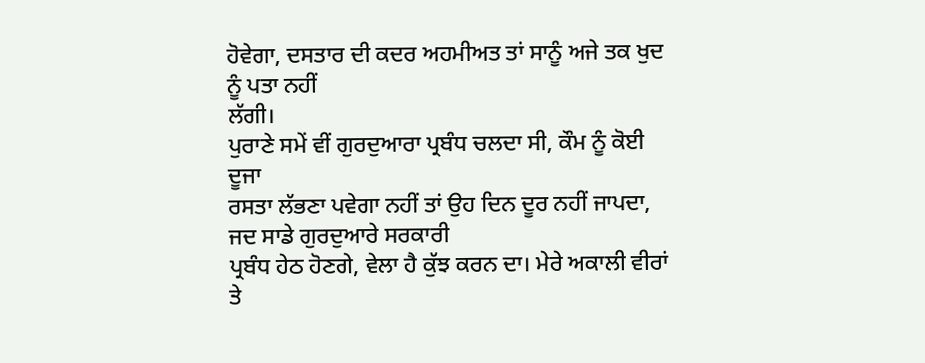ਹੋਵੇਗਾ, ਦਸਤਾਰ ਦੀ ਕਦਰ ਅਹਮੀਅਤ ਤਾਂ ਸਾਨੂੰ ਅਜੇ ਤਕ ਖੁਦ ਨੂੰ ਪਤਾ ਨਹੀਂ
ਲੱਗੀ।
ਪੁਰਾਣੇ ਸਮੇਂ ਵੀਂ ਗੁਰਦੁਆਰਾ ਪ੍ਰਬੰਧ ਚਲਦਾ ਸੀ, ਕੌਮ ਨੂੰ ਕੋਈ ਦੂਜਾ
ਰਸਤਾ ਲੱਭਣਾ ਪਵੇਗਾ ਨਹੀਂ ਤਾਂ ਉਹ ਦਿਨ ਦੂਰ ਨਹੀਂ ਜਾਪਦਾ, ਜਦ ਸਾਡੇ ਗੁਰਦੁਆਰੇ ਸਰਕਾਰੀ
ਪ੍ਰਬੰਧ ਹੇਠ ਹੋਣਗੇ, ਵੇਲਾ ਹੈ ਕੁੱਝ ਕਰਨ ਦਾ। ਮੇਰੇ ਅਕਾਲੀ ਵੀਰਾਂ ਤੇ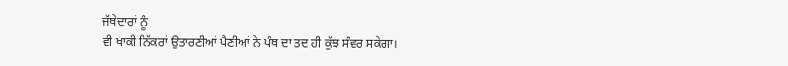ਜੱਥੇਦਾਰਾਂ ਨੂੰ
ਵੀ ਖਾਕੀ ਨਿੱਕਰਾਂ ਉਤਾਰਣੀਆਂ ਪੈਣੀਆਂ ਨੇ ਪੰਥ ਦਾ ਤਦ ਹੀ ਕੁੱਝ ਸੰਵਰ ਸਕੇਗਾ।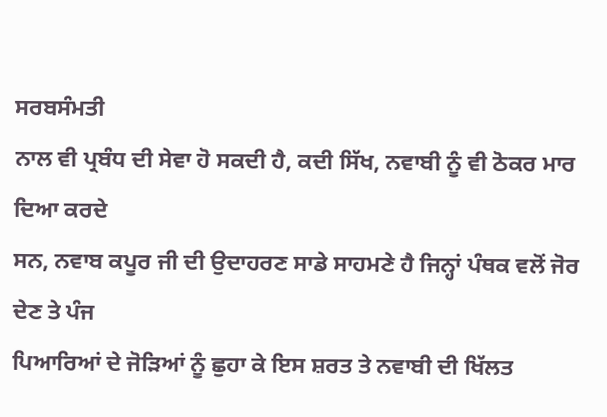ਸਰਬਸੰਮਤੀ
ਨਾਲ ਵੀ ਪ੍ਰਬੰਧ ਦੀ ਸੇਵਾ ਹੋ ਸਕਦੀ ਹੈ, ਕਦੀ ਸਿੱਖ, ਨਵਾਬੀ ਨੂੰ ਵੀ ਠੋਕਰ ਮਾਰ ਦਿਆ ਕਰਦੇ
ਸਨ, ਨਵਾਬ ਕਪੂਰ ਜੀ ਦੀ ਉਦਾਹਰਣ ਸਾਡੇ ਸਾਹਮਣੇ ਹੈ ਜਿਨ੍ਹਾਂ ਪੰਥਕ ਵਲੋਂ ਜੋਰ ਦੇਣ ਤੇ ਪੰਜ
ਪਿਆਰਿਆਂ ਦੇ ਜੋੜਿਆਂ ਨੂੰ ਛੁਹਾ ਕੇ ਇਸ ਸ਼ਰਤ ਤੇ ਨਵਾਬੀ ਦੀ ਖਿੱਲਤ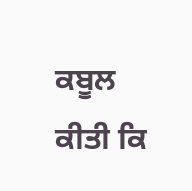ਕਬੂਲ ਕੀਤੀ ਕਿ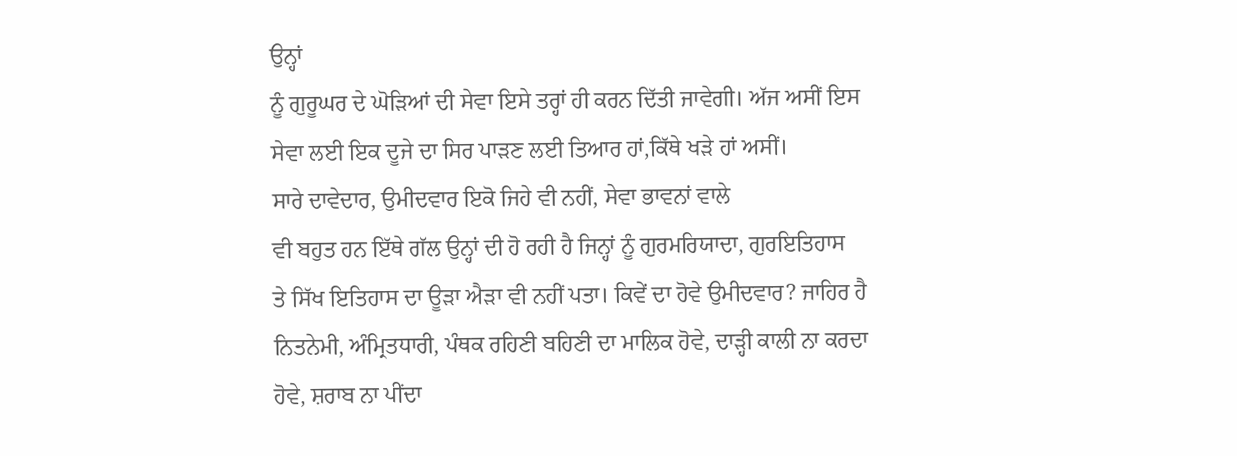ਉਨ੍ਹਾਂ
ਨੂੰ ਗੁਰੂਘਰ ਦੇ ਘੋੜਿਆਂ ਦੀ ਸੇਵਾ ਇਸੇ ਤਰ੍ਹਾਂ ਹੀ ਕਰਨ ਦਿੱਤੀ ਜਾਵੇਗੀ। ਅੱਜ ਅਸੀਂ ਇਸ
ਸੇਵਾ ਲਈ ਇਕ ਦੂਜੇ ਦਾ ਸਿਰ ਪਾੜਣ ਲਈ ਤਿਆਰ ਹਾਂ,ਕਿੱਥੇ ਖੜੇ ਹਾਂ ਅਸੀਂ।
ਸਾਰੇ ਦਾਵੇਦਾਰ, ਉਮੀਦਵਾਰ ਇਕੋ ਜਿਹੇ ਵੀ ਨਹੀਂ, ਸੇਵਾ ਭਾਵਨਾਂ ਵਾਲੇ
ਵੀ ਬਹੁਤ ਹਨ ਇੱਥੇ ਗੱਲ ਉਨ੍ਹਾਂ ਦੀ ਹੋ ਰਹੀ ਹੈ ਜਿਨ੍ਹਾਂ ਨੂੰ ਗੁਰਮਰਿਯਾਦਾ, ਗੁਰਇਤਿਹਾਸ
ਤੇ ਸਿੱਖ ਇਤਿਹਾਸ ਦਾ ਊੜਾ ਐੜਾ ਵੀ ਨਹੀਂ ਪਤਾ। ਕਿਵੇਂ ਦਾ ਹੋਵੇ ਉਮੀਦਵਾਰ? ਜਾਹਿਰ ਹੈ
ਨਿਤਨੇਮੀ, ਅੰਮ੍ਰਿਤਧਾਰੀ, ਪੰਥਕ ਰਹਿਣੀ ਬਹਿਣੀ ਦਾ ਮਾਲਿਕ ਹੋਵੇ, ਦਾੜ੍ਹੀ ਕਾਲੀ ਨਾ ਕਰਦਾ
ਹੋਵੇ, ਸ਼ਰਾਬ ਨਾ ਪੀਂਦਾ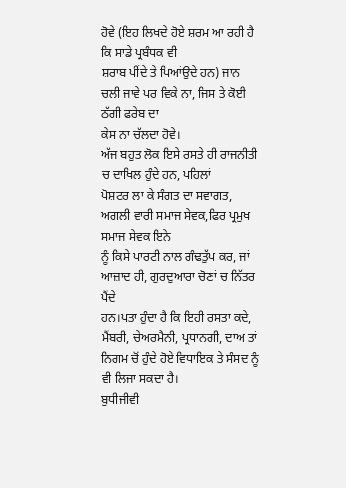ਹੋਵੇ (ਇਹ ਲਿਖਦੇ ਹੋਏ ਸ਼ਰਮ ਆ ਰਹੀ ਹੈ ਕਿ ਸਾਡੇ ਪ੍ਰਬੰਧਕ ਵੀ
ਸ਼ਰਾਬ ਪੀਂਦੇ ਤੇ ਪਿਆਂਉਦੇ ਹਨ) ਜਾਨ ਚਲੀ ਜਾਵੇ ਪਰ ਵਿਕੇ ਨਾ, ਜਿਸ ਤੇ ਕੋਈ ਠੱਗੀ ਫਰੇਬ ਦਾ
ਕੇਸ ਨਾ ਚੱਲਦਾ ਹੋਵੇ।
ਅੱਜ ਬਹੁਤ ਲੋਕ ਇਸੇ ਰਸਤੇ ਹੀ ਰਾਜਨੀਤੀ ਚ ਦਾਖਿਲ ਹੁੰਦੇ ਹਨ, ਪਹਿਲਾਂ
ਪੋਸ਼ਟਰ ਲਾ ਕੇ ਸੰਗਤ ਦਾ ਸਵਾਗਤ, ਅਗਲੀ ਵਾਰੀ ਸਮਾਜ ਸੇਵਕ,ਫਿਰ ਪ੍ਰਮੁਖ ਸਮਾਜ ਸੇਵਕ ਇਨੇ
ਨੂੰ ਕਿਸੇ ਪਾਰਟੀ ਨਾਲ ਗੰਢਤੁੱਪ ਕਰ, ਜਾਂ ਆਜ਼ਾਦ ਹੀ, ਗੁਰਦੁਆਰਾ ਚੋਣਾਂ ਚ ਨਿੱਤਰ ਪੈਂਦੇ
ਹਨ।ਪਤਾ ਹੁੰਦਾ ਹੈ ਕਿ ਇਹੀ ਰਸਤਾ ਕਦੇ, ਮੈਂਬਰੀ, ਚੇਅਰਮੈਨੀ, ਪ੍ਰਧਾਨਗੀ, ਦਾਅ ਤਾਂ
ਨਿਗਮ ਚੋਂ ਹੁੰਦੇ ਹੋਏ ਵਿਧਾਇਕ ਤੇ ਸੰਸਦ ਨੂੰ ਵੀ ਲਿਜਾ ਸਕਦਾ ਹੈ।
ਬੁਧੀਜੀਵੀ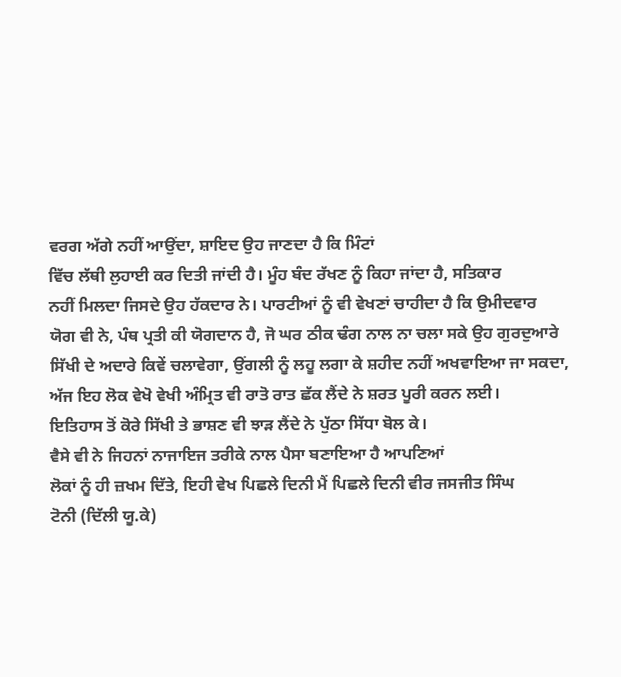ਵਰਗ ਅੱਗੇ ਨਹੀਂ ਆਉਂਦਾ, ਸ਼ਾਇਦ ਉਹ ਜਾਣਦਾ ਹੈ ਕਿ ਮਿੰਟਾਂ
ਵਿੱਚ ਲੱਥੀ ਲੁਹਾਈ ਕਰ ਦਿਤੀ ਜਾਂਦੀ ਹੈ। ਮੂੰਹ ਬੰਦ ਰੱਖਣ ਨੂੰ ਕਿਹਾ ਜਾਂਦਾ ਹੈ, ਸਤਿਕਾਰ
ਨਹੀਂ ਮਿਲਦਾ ਜਿਸਦੇ ਉਹ ਹੱਕਦਾਰ ਨੇ। ਪਾਰਟੀਆਂ ਨੂੰ ਵੀ ਵੇਖਣਾਂ ਚਾਹੀਦਾ ਹੈ ਕਿ ਉਮੀਦਵਾਰ
ਯੋਗ ਵੀ ਨੇ, ਪੰਥ ਪ੍ਰਤੀ ਕੀ ਯੋਗਦਾਨ ਹੈ, ਜੋ ਘਰ ਠੀਕ ਢੰਗ ਨਾਲ ਨਾ ਚਲਾ ਸਕੇ ਉਹ ਗੁਰਦੁਆਰੇ
ਸਿੱਖੀ ਦੇ ਅਦਾਰੇ ਕਿਵੇਂ ਚਲਾਵੇਗਾ, ਉਂਗਲੀ ਨੂੰ ਲਹੂ ਲਗਾ ਕੇ ਸ਼ਹੀਦ ਨਹੀਂ ਅਖਵਾਇਆ ਜਾ ਸਕਦਾ,
ਅੱਜ ਇਹ ਲੋਕ ਵੇਖੋ ਵੇਖੀ ਅੰਮ੍ਰਿਤ ਵੀ ਰਾਤੋ ਰਾਤ ਛੱਕ ਲੈਂਦੇ ਨੇ ਸ਼ਰਤ ਪੂਰੀ ਕਰਨ ਲਈ।
ਇਤਿਹਾਸ ਤੋਂ ਕੋਰੇ ਸਿੱਖੀ ਤੇ ਭਾਸ਼ਣ ਵੀ ਝਾੜ ਲੈਂਦੇ ਨੇ ਪੁੱਠਾ ਸਿੱਧਾ ਬੋਲ ਕੇ।
ਵੈਸੇ ਵੀ ਨੇ ਜਿਹਨਾਂ ਨਾਜਾਇਜ ਤਰੀਕੇ ਨਾਲ ਪੈਸਾ ਬਣਾਇਆ ਹੈ ਆਪਣਿਆਂ
ਲੋਕਾਂ ਨੂੰ ਹੀ ਜ਼ਖਮ ਦਿੱਤੇ, ਇਹੀ ਵੇਖ ਪਿਛਲੇ ਦਿਨੀ ਮੈਂ ਪਿਛਲੇ ਦਿਨੀ ਵੀਰ ਜਸਜੀਤ ਸਿੰਘ
ਟੋਨੀ (ਦਿੱਲੀ ਯੂ.ਕੇ)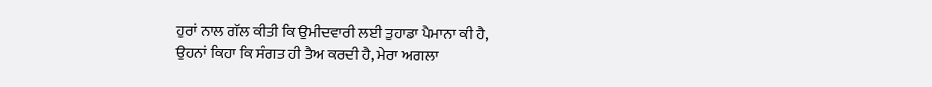ਹੁਰਾਂ ਨਾਲ ਗੱਲ ਕੀਤੀ ਕਿ ਉਮੀਦਵਾਰੀ ਲਈ ਤੁਹਾਡਾ ਪੈਮਾਨਾ ਕੀ ਹੈ,
ਉਹਨਾਂ ਕਿਹਾ ਕਿ ਸੰਗਤ ਹੀ ਤੈਅ ਕਰਦੀ ਹੈ, ਮੇਰਾ ਅਗਲਾ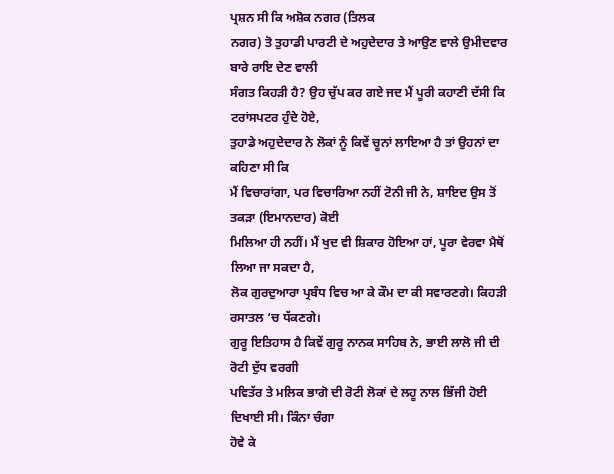ਪ੍ਰਸ਼ਨ ਸੀ ਕਿ ਅਸ਼ੋਕ ਨਗਰ (ਤਿਲਕ
ਨਗਰ) ਤੋ ਤੁਹਾਡੀ ਪਾਰਟੀ ਦੇ ਅਹੁਦੇਦਾਰ ਤੇ ਆਉਣ ਵਾਲੇ ਉਮੀਦਵਾਰ ਬਾਰੇ ਰਾਇ ਦੇਣ ਵਾਲੀ
ਸੰਗਤ ਕਿਹੜੀ ਹੈ? ਉਹ ਚੁੱਪ ਕਰ ਗਏ ਜਦ ਮੈਂ ਪੂਰੀ ਕਹਾਣੀ ਦੱਸੀ ਕਿ ਟਰਾਂਸਪਟਰ ਹੁੰਦੇ ਹੋਏ,
ਤੁਹਾਡੇ ਅਹੁਦੇਦਾਰ ਨੇ ਲੋਕਾਂ ਨੂੰ ਕਿਵੇਂ ਚੂਨਾਂ ਲਾਇਆ ਹੈ ਤਾਂ ਉਹਨਾਂ ਦਾ ਕਹਿਣਾ ਸੀ ਕਿ
ਮੈਂ ਵਿਚਾਰਾਂਗਾ, ਪਰ ਵਿਚਾਰਿਆ ਨਹੀਂ ਟੋਨੀ ਜੀ ਨੇ, ਸ਼ਾਇਦ ਉਸ ਤੋਂ ਤਕੜਾ (ਇਮਾਨਦਾਰ) ਕੋਈ
ਮਿਲਿਆ ਹੀ ਨਹੀਂ। ਮੈਂ ਖੁਦ ਵੀ ਸ਼ਿਕਾਰ ਹੋਇਆ ਹਾਂ, ਪੂਰਾ ਵੇਰਵਾ ਮੈਥੋਂ ਲਿਆ ਜਾ ਸਕਦਾ ਹੈ,
ਲੋਕ ਗੁਰਦੁਆਰਾ ਪ੍ਰਬੰਧ ਵਿਚ ਆ ਕੇ ਕੌਮ ਦਾ ਕੀ ਸਵਾਰਣਗੇ। ਕਿਹੜੀ ਰਸਾਤਲ ‘ਚ ਧੱਕਣਗੇ।
ਗੁਰੂ ਇਤਿਹਾਸ ਹੈ ਕਿਵੇਂ ਗੁਰੂ ਨਾਨਕ ਸਾਹਿਬ ਨੇ, ਭਾਈ ਲਾਲੋ ਜੀ ਦੀ ਰੋਟੀ ਦੁੱਧ ਵਰਗੀ
ਪਵਿਤੱਰ ਤੇ ਮਲਿਕ ਭਾਗੋ ਦੀ ਰੋਟੀ ਲੋਕਾਂ ਦੇ ਲਹੂ ਨਾਲ ਭਿੱਜੀ ਹੋਈ ਦਿਖਾਈ ਸੀ। ਕਿੰਨਾ ਚੰਗਾ
ਹੋਵੇ ਕੇ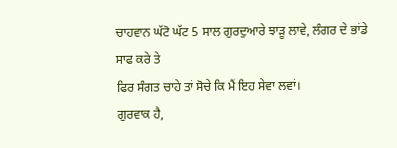ਚਾਹਵਾਨ ਘੱਟੋ ਘੱਟ 5 ਸਾਲ ਗੁਰਦੁਆਰੇ ਝਾੜੂ ਲਾਵੇ, ਲੰਗਰ ਦੇ ਭਾਂਡੇ ਸਾਫ ਕਰੇ ਤੇ
ਫਿਰ ਸੰਗਤ ਚਾਹੇ ਤਾਂ ਸੋਚੇ ਕਿ ਮੈਂ ਇਹ ਸੇਵਾ ਲਵਾਂ।
ਗੁਰਵਾਕ ਹੈ,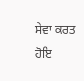ਸੇਵਾ ਕਰਤ ਹੋਇ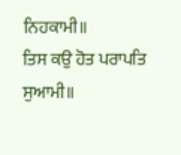ਨਿਹਕਾਮੀ॥
ਤਿਸ ਕਉ ਹੋਤ ਪਰਾਪਤਿ ਸੁਆਮੀ॥